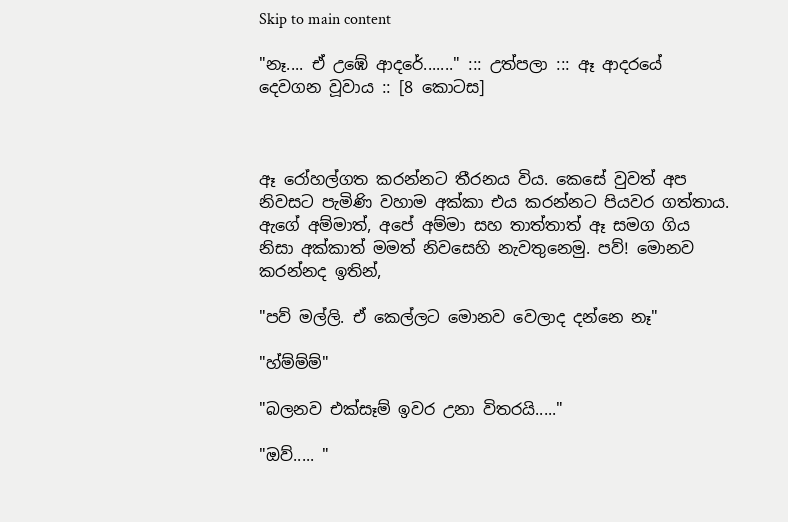Skip to main content

"නෑ.... ඒ උඹේ ආදරේ......." ::: උත්පලා ::: ඈ ආදරයේ දෙවගන වූවාය :: [8 කොටස]



ඈ රෝහල්ගත කරන්නට තීරනය විය. කෙසේ වුවත් අප නිවසට පැමිණි වහාම අක්කා එය කරන්නට පියවර ගත්තාය. ඇගේ අම්මාත්, අපේ අම්මා සහ තාත්තාත් ඈ සමග ගිය නිසා අක්කාත් මමත් නිවසෙහි නැවතුනෙමු. පව්! මොනව කරන්නද ඉතින්,

"පව් මල්ලි. ඒ කෙල්ලට මොනව වෙලාද දන්නෙ නෑ"

"හ්ම්ම්ම්"

"බලනව එක්සෑම් ඉවර උනා විතරයි....."

"ඔව්..... "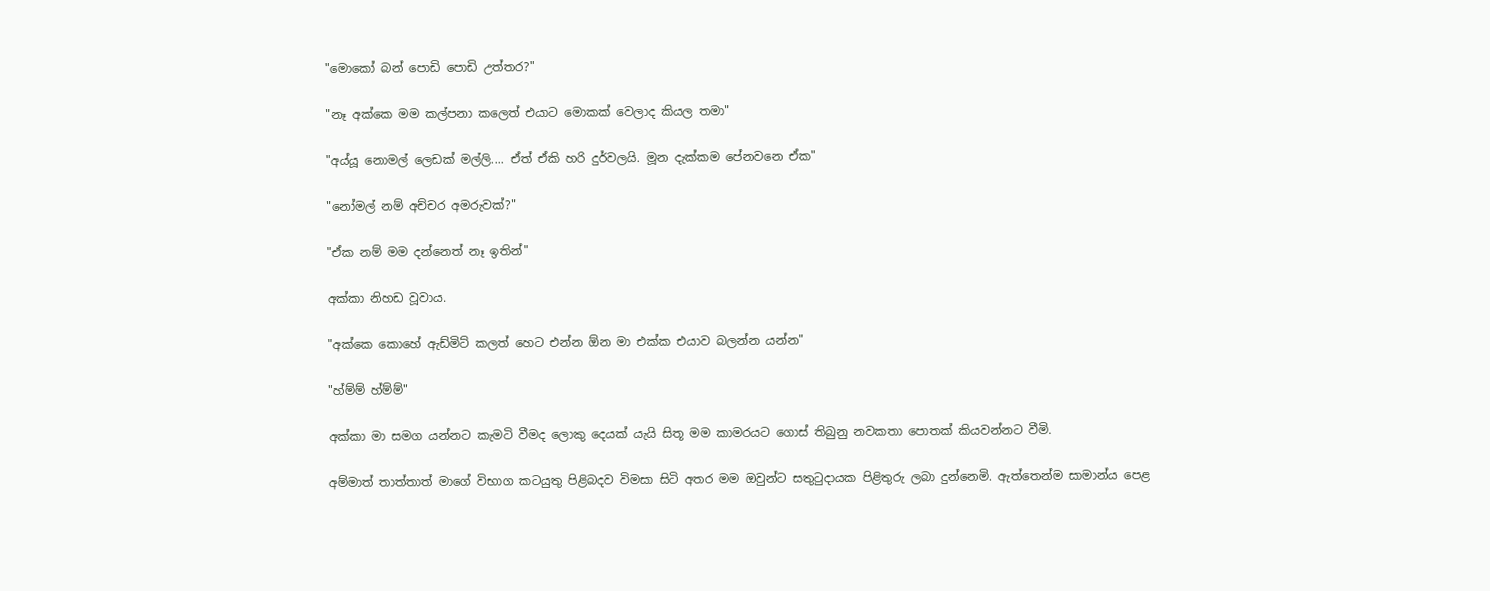"මොකෝ බන් පොඩි පොඩි උත්තර?"

"නෑ අක්කෙ මම කල්පනා කලෙත් එයාට මොකක් වෙලාද කියල තමා"

"අය්යූ නොමල් ලෙඩක් මල්ලි.... ඒත් ඒකි හරි දුර්වලයි. මූන දැක්කම පේනවනෙ ඒක"

"නෝමල් නම් අච්චර අමරුවක්?"

"ඒක නම් මම දන්නෙත් නෑ ඉතින්"

අක්කා නිහඩ වූවාය.

"අක්කෙ කොහේ ඇඩ්මිට් කලත් හෙට එන්න ඕන මා එක්ක එයාව බලන්න යන්න"

"හ්ම්ම් හ්ම්ම්"

අක්කා මා සමග යන්නට කැමටි වීමද ලොකු දෙයක් යැයි සිතූ මම කාමරයට ගොස් තිබුනු නවකතා පොතක් කියවන්නට වීමි.

අම්මාත් තාත්තාත් මාගේ විභාග කටයුතු පිළිබදව විමසා සිටි අතර මම ඔවුන්ට සතුටුදායක පිළිතුරු ලබා දුන්නෙමි. ඇත්තෙන්ම සාමාන්ය පෙළ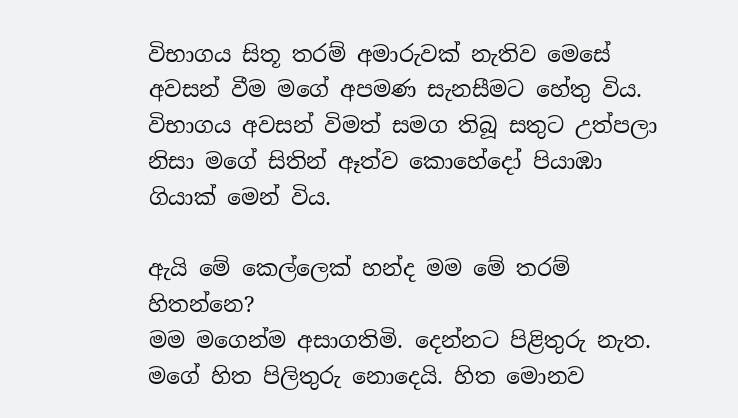විභාගය සිතූ තරම් අමාරුවක් නැතිව මෙසේ අවසන් වීම මගේ අපමණ සැනසීමට හේතු විය. විභාගය අවසන් විමත් සමග තිබූ සතුට උත්පලා නිසා මගේ සිතින් ඈත්ව කොහේදෝ පියාඹා ගියාක් මෙන් විය.

ඇයි මේ කෙල්ලෙක් හන්ද මම මේ තරම් හිතන්නෙ?
මම මගෙන්ම අසාගතිමි. දෙන්නට පිළිතුරු නැත. මගේ හිත පිලිතුරු නොදෙයි. හිත මොනව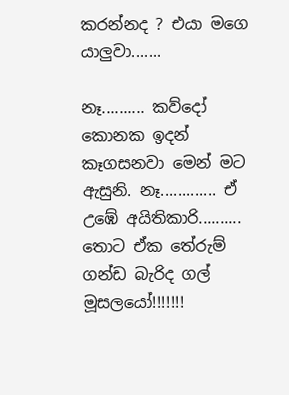කරන්නද ? එයා මගෙ යාලුවා.......

නෑ.......... කව්දෝ කොනක ඉදන් කෑගසනවා මෙන් මට ඇසුනි. නෑ............. ඒ උඹේ අයිතිකාරි.......... තොට ඒක තේරුම් ගන්ඩ බැරිද ගල් මූසලයෝ!!!!!!!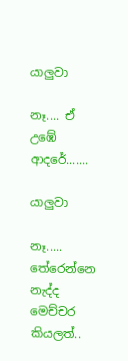යාලුවා

නෑ.... ඒ උඹේ ආදරේ.......

යාලුවා

නෑ..... තේරෙන්නෙ නැද්ද මෙච්චර කියලත්..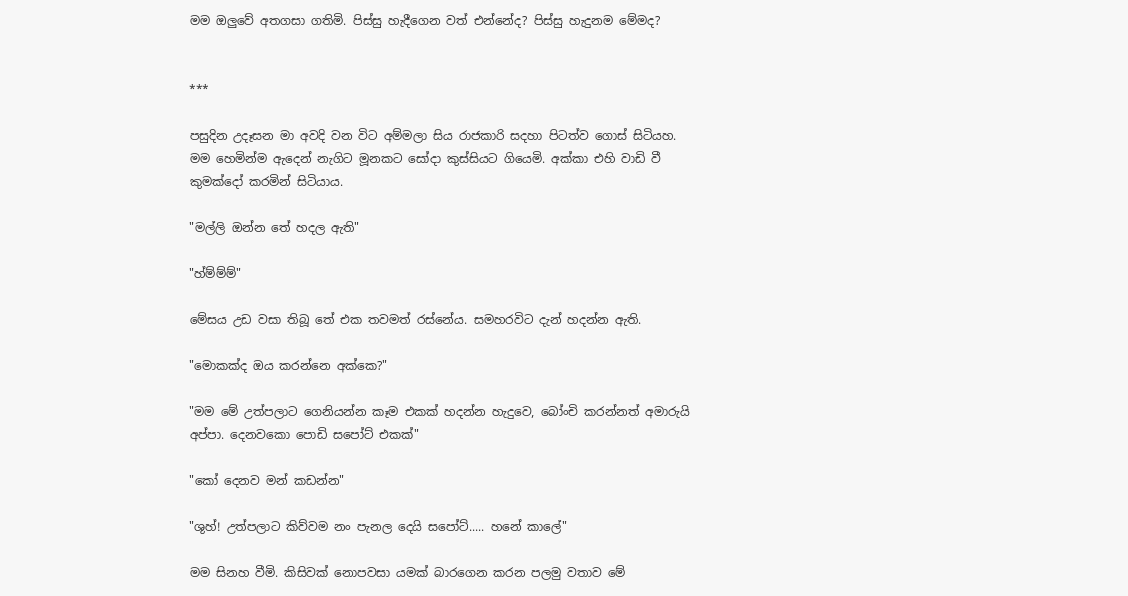මම ඔලුවේ අතගසා ගතිමි. පිස්සු හැදීගෙන වත් එන්නේද? පිස්සු හැදුනම මේමද?


***

පසුදින උදෑසන මා අවදි වන විට අම්මලා සිය රාජකාරි සදහා පිටත්ව ගොස් සිටියහ. මම හෙමින්ම ඇදෙන් නැගිට මූනකට සෝදා කුස්සියට ගියෙමි. අක්කා එහි වාඩි වී කුමක්දෝ කරමින් සිටියාය.

"මල්ලි ඔන්න තේ හදල ඇති"

"හ්ම්ම්ම්"

මේසය උඩ වසා තිබූ තේ එක තවමත් රස්නේය. සමහරවිට දැන් හදන්න ඇති.

"මොකක්ද ඔය කරන්නෙ අක්කෙ?"

"මම මේ උත්පලාට ගෙනියන්න කෑම එකක් හදන්න හැදුවෙ, බෝංචි කරන්නත් අමාරුයි අප්පා. දෙනවකො පොඩි සපෝට් එකක්"

"කෝ දෙනව මන් කඩන්න"

"ශුහ්! උත්පලාට කිව්වම නං පැනල දෙයි සපෝට්..... හනේ කාලේ"

මම සිනහ වීමි. කිසිවක් නොපවසා යමක් බාරගෙන කරන පලමු වතාව මේ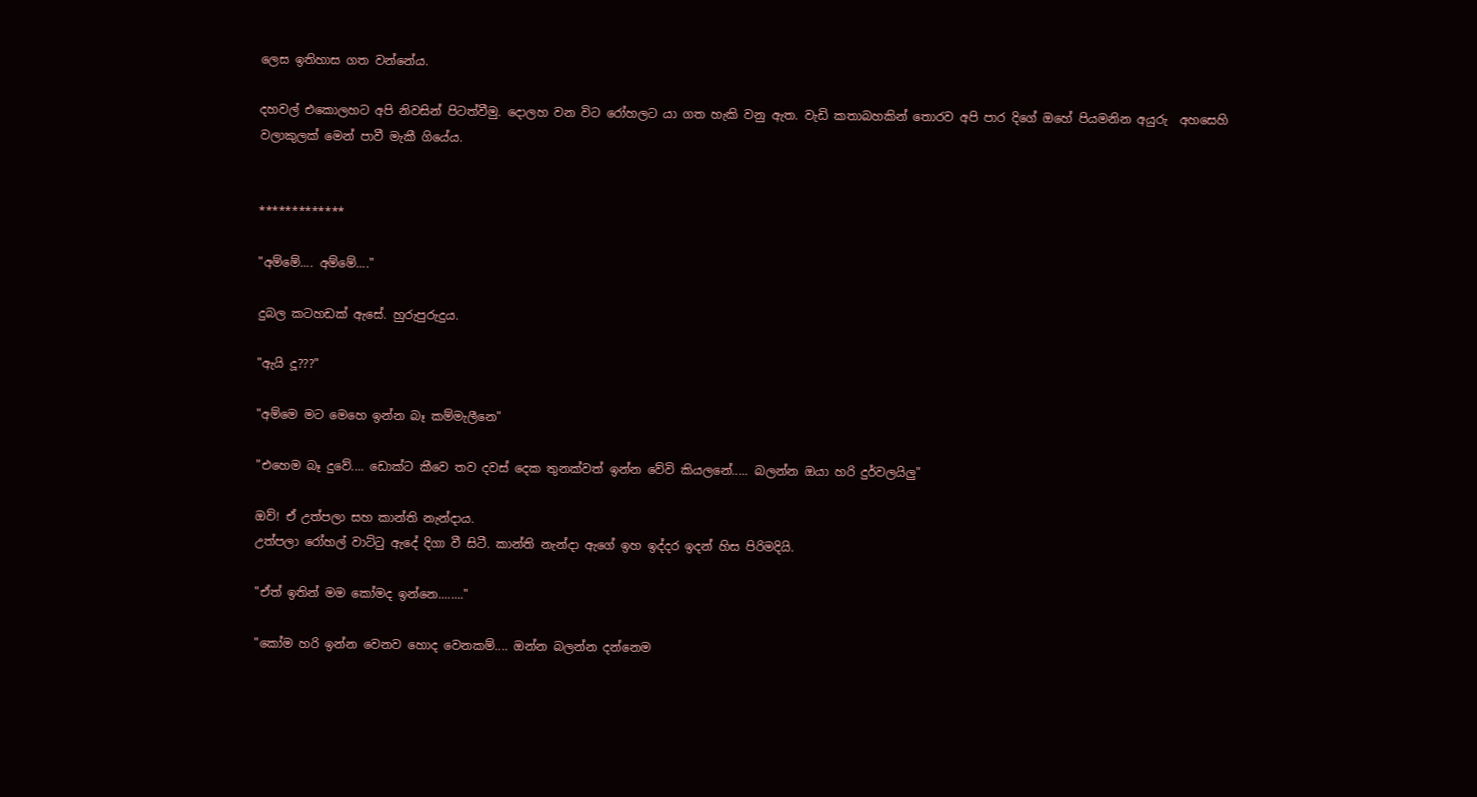ලෙස ඉතිහාස ගත වන්නේය.

දහවල් එකොලහට අපි නිවසින් පිටත්වීමු. දොලහ වන විට රෝහලට යා ගත හැකි වනු ඇත. වැඩි කතාබහකින් තොරව අපි පාර දිගේ ඔහේ පියමනින අයුරු  අහසෙහි වලාකුලක් මෙන් පාවී මැකී ගියේය.


*************

"අම්මේ.... අම්මේ...."

දුබල කටහඩක් ඇසේ. හුරුපුරුදුය.

"ඇයි දූ???"

"අම්මෙ මට මෙහෙ ඉන්න බෑ කම්මැලීනෙ"

"එහෙම බෑ දුවේ.... ඩොක්ට කීවෙ තව දවස් දෙක තුනක්වත් ඉන්න වේවි කියලනේ..... බලන්න ඔයා හරි දුර්වලයිලු"

ඔව්! ඒ උත්පලා සහ කාන්ති නැන්දාය.
උත්පලා රෝහල් වාට්ටු ඇදේ දිගා වී සිටී. කාන්ති නැන්දා ඇගේ ඉහ ඉද්දර ඉදන් හිස පිරිමදියි.

"ඒත් ඉතින් මම කෝමද ඉන්නෙ........"

"කෝම හරි ඉන්න වෙනව හොද වෙනකම්.... ඔන්න බලන්න දන්නෙම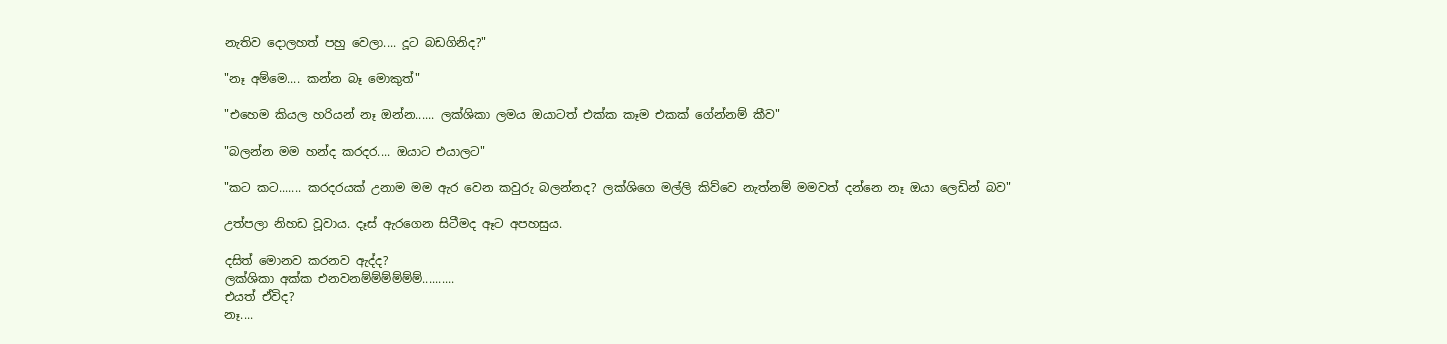නැතිව දොලහත් පහු වෙලා.... දූට බඩගිනිද?"

"නෑ අම්මෙ.... කන්න බෑ මොකුත්"

"එහෙම කියල හරියන් නෑ ඔන්න...... ලක්ශිකා ලමය ඔයාටත් එක්ක කෑම එකක් ගේන්නම් කීව"

"බලන්න මම හන්ද කරදර.... ඔයාට එයාලට"

"කට කට....... කරදරයක් උනාම මම ඇර වෙන කවුරු බලන්නද? ලක්ශිගෙ මල්ලි කිව්වෙ නැත්නම් මමවත් දන්නෙ නෑ ඔයා ලෙඩින් බව"

උත්පලා නිහඩ වූවාය. දෑස් ඇරගෙන සිටීමද ඈට අපහසුය.

දසිත් මොනව කරනව ඇද්ද?
ලක්ශිකා අක්ක එනවනම්ම්ම්ම්ම්ම්..........
එයත් ඒවිද?
නෑ....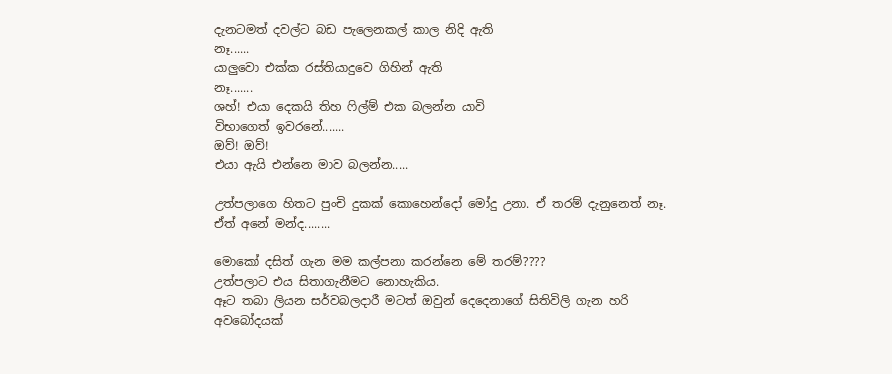දැනටමත් දවල්ට බඩ පැලෙනකල් කාල නිදි ඇති
නෑ......
යාලුවො එක්ක රස්තියාදුවෙ ගිහින් ඇති
නෑ.......
ශහ්! එයා දෙකයි තිහ ෆිල්ම් එක බලන්න යාවි
විභාගෙත් ඉවරනේ.......
ඔව්! ඔව්!
එයා ඇයි එන්නෙ මාව බලන්න.....

උත්පලාගෙ හිතට පුංචි දුකක් කොහෙන්දෝ මෝදු උනා. ඒ තරම් දැනුනෙත් නෑ. ඒත් අනේ මන්ද........

මොකෝ දසිත් ගැන මම කල්පනා කරන්නෙ මේ තරම්????
උත්පලාට එය සිතාගැනීමට නොහැකිය.
ඈට තබා ලියන සර්වබලදාරී මටත් ඔවුන් දෙදෙනාගේ සිතිවිලි ගැන හරි අවබෝදයක්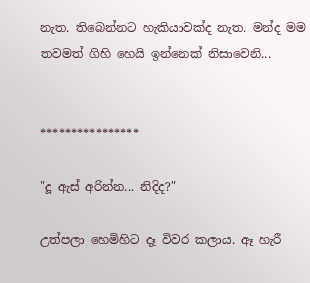නැත. තිබෙන්නට හැකියාවක්ද නැත. මන්ද මම තවමත් ගිහි හෙයි ඉන්නෙක් නිසාවෙනි...


****************

"දූ ඇස් අරින්න... නිදිද?"

උත්පලා හෙමිහිට දෑ විවර කලාය. ඈ හැරී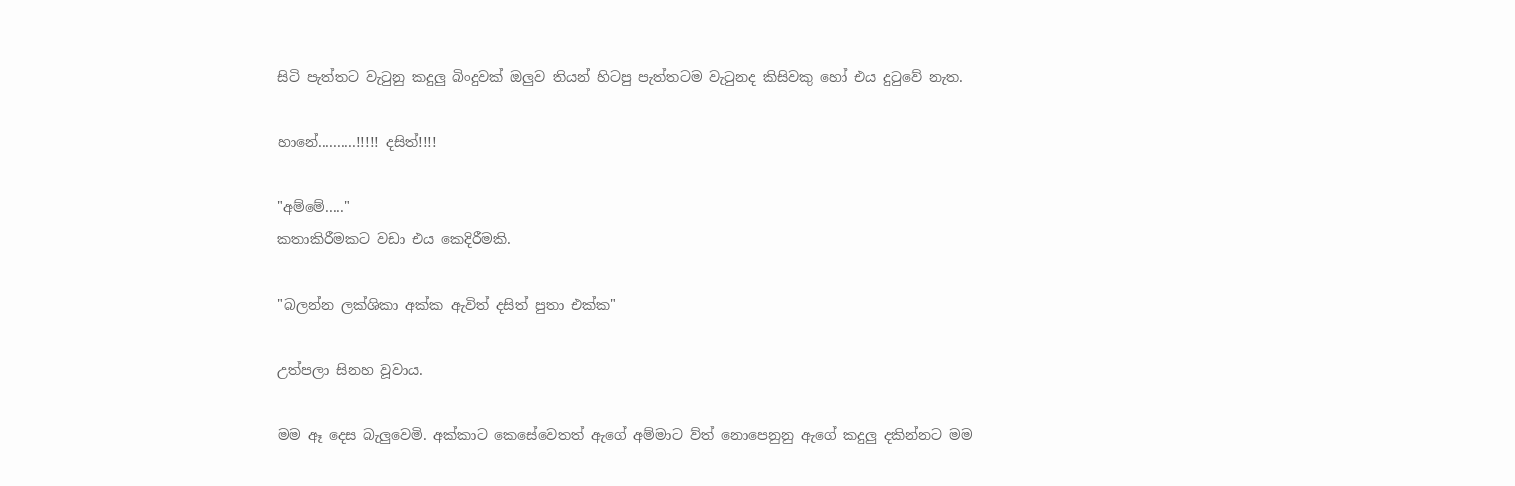සිටි පැත්තට වැටුනු කදුලු බිංදුවක් ඔලුව තියන් හිටපු පැත්තටම වැටුනද කිසිවකු හෝ එය දුටුවේ නැත.

හානේ..........!!!!! දසිත්!!!!

"අම්මේ....."
කතාකිරීමකට වඩා එය කෙදිරීමකි.

"බලන්න ලක්ශිකා අක්ක ඇවිත් දසිත් පුතා එක්ක"

උත්පලා සිනහ වූවාය.

මම ඈ දෙස බැලුවෙමි. අක්කාට කෙසේවෙතත් ඇගේ අම්මාට ව්ත් නොපෙනුනු ඇගේ කදුලු දකින්නට මම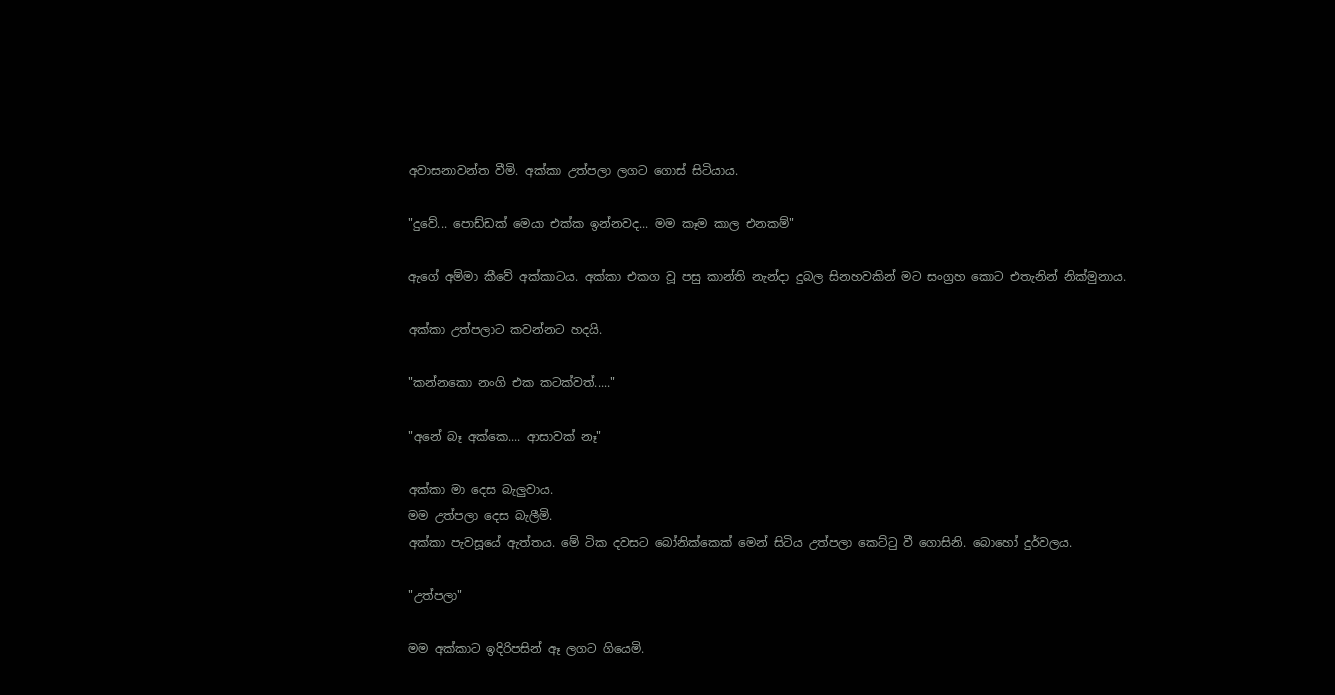අවාසනාවන්ත වීමි. අක්කා උත්පලා ලගට ගොස් සිටියාය.

"දුවේ... පොඩ්ඩක් මෙයා එක්ක ඉන්නවද... මම කෑම කාල එනකම්"

ඇගේ අම්මා කීවේ අක්කාටය. අක්කා එකග වූ පසු කාන්ති නැන්දා දුබල සිනහවකින් මට සංග්‍රහ කොට එතැනින් නික්මුනාය.

අක්කා උත්පලාට කවන්නට හදයි.

"කන්නකො නංගි එක කටක්වත්....."

"අනේ බෑ අක්කෙ.... ආසාවක් නෑ"

අක්කා මා දෙස බැලුවාය.
මම උත්පලා දෙස බැලීමි.
අක්කා පැවසූයේ ඇත්තය. මේ ටික දවසට බෝනික්කෙක් මෙන් සිටිය උත්පලා කෙට්ටු වී ගොසිනි. බොහෝ දුර්වලය.

"උත්පලා"

මම අක්කාට ඉදිරිපසින් ඈ ලගට ගියෙමි.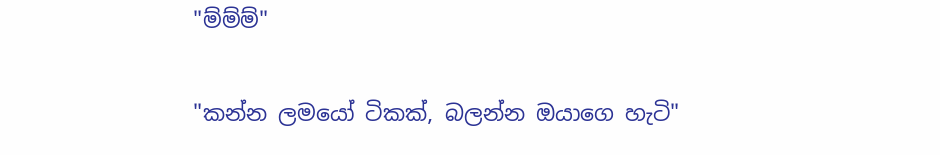"ම්ම්ම්"

"කන්න ලමයෝ ටිකක්, බලන්න ඔයාගෙ හැටි"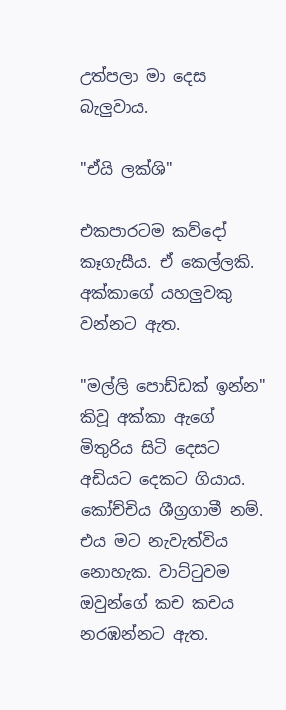උත්පලා මා දෙස බැලුවාය.

"ඒයි ලක්ශි"

එකපාරටම කව්දෝ කෑගැසීය. ඒ කෙල්ලකි. අක්කාගේ යහලුවකු වන්නට ඇත.

"මල්ලි පොඩ්ඩක් ඉන්න" කිවූ අක්කා ඇගේ මිතුරිය සිටි දෙසට අඩියට දෙකට ගියාය. කෝච්චිය ශීග්‍රගාමී නම්. එය මට නැවැත්විය නොහැක. වාට්ටුවම ඔවුන්ගේ කච කචය නරඹන්නට ඇත.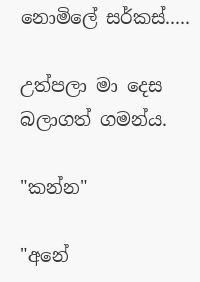නොමිලේ සර්කස්.....

උත්පලා මා දෙස බලාගත් ගමන්ය.

"කන්න"

"අනේ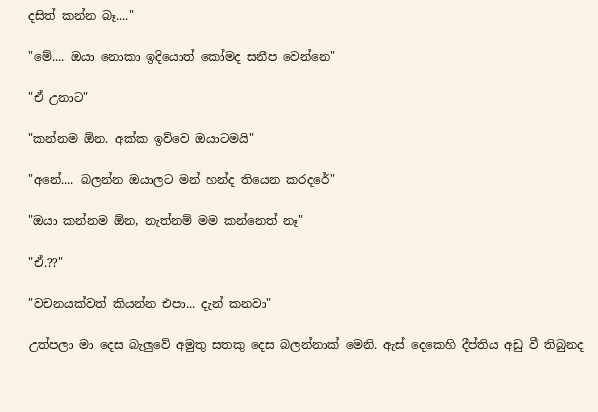දසිත් කන්න බෑ...."

"මේ.... ඔයා නොකා ඉදියොත් කෝමද සනීප වෙන්නෙ"

"ඒ උනාට"

"කන්නම ඕන. අක්ක ඉව්වෙ ඔයාටමයි"

"අනේ.... බලන්න ඔයාලට මන් හන්ද තියෙන කරදරේ"

"ඔයා කන්නම ඕන, නැත්නම් මම කන්නෙත් නෑ"

"ඒ.??"

"වචනයක්වත් කියන්න එපා... දැන් කනවා"

උත්පලා මා දෙස බැලුවේ අමුතු සතකු දෙස බලන්නාක් මෙනි. ඇස් දෙකෙහි දීප්තිය අඩු වී තිබුනද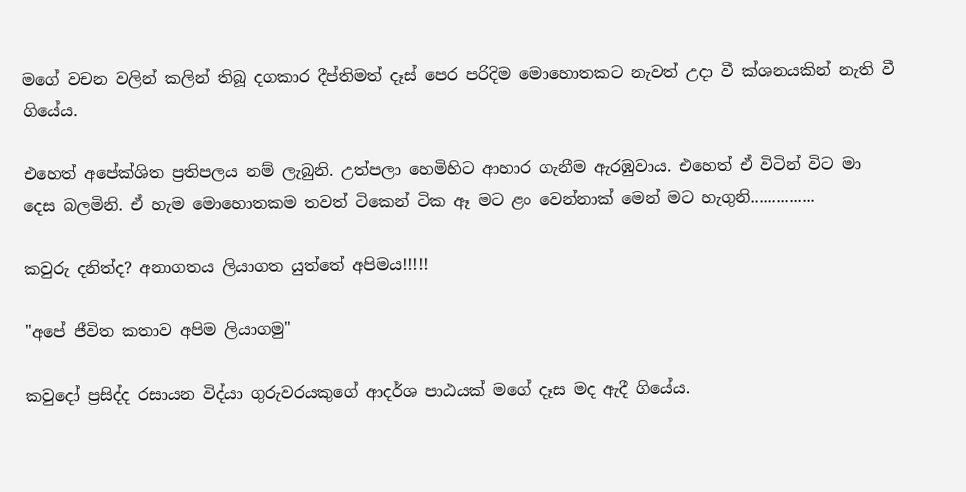මගේ වචන වලින් කලින් තිබූ දගකාර දීප්තිමත් දෑස් පෙර පරිදිම මොහොතකට නැවත් උදා වී ක්ශනයකින් නැති වී ගියේය.

එහෙත් අපේක්ශිත ප්‍රතිපලය නම් ලැබුනි. උත්පලා හෙමිහිට ආහාර ගැනීම ඇරඹුවාය. එහෙත් ඒ විටින් විට මා දෙස බලමිනි. ඒ හැම මොහොතකම තවත් ටිකෙන් ටික ඈ මට ළං වෙන්නාක් මෙන් මට හැගුනි...............

කවුරු දනිත්ද? අනාගතය ලියාගත යුත්තේ අපිමය!!!!!

"අපේ ජීවිත කතාව අපිම ලියාගමු"

කවුදෝ ප්‍රසිද්ද රසායන විද්යා ගුරුවරයකුගේ ආදර්ශ පාඨයක් මගේ දෑස මද ඇදී ගියේය.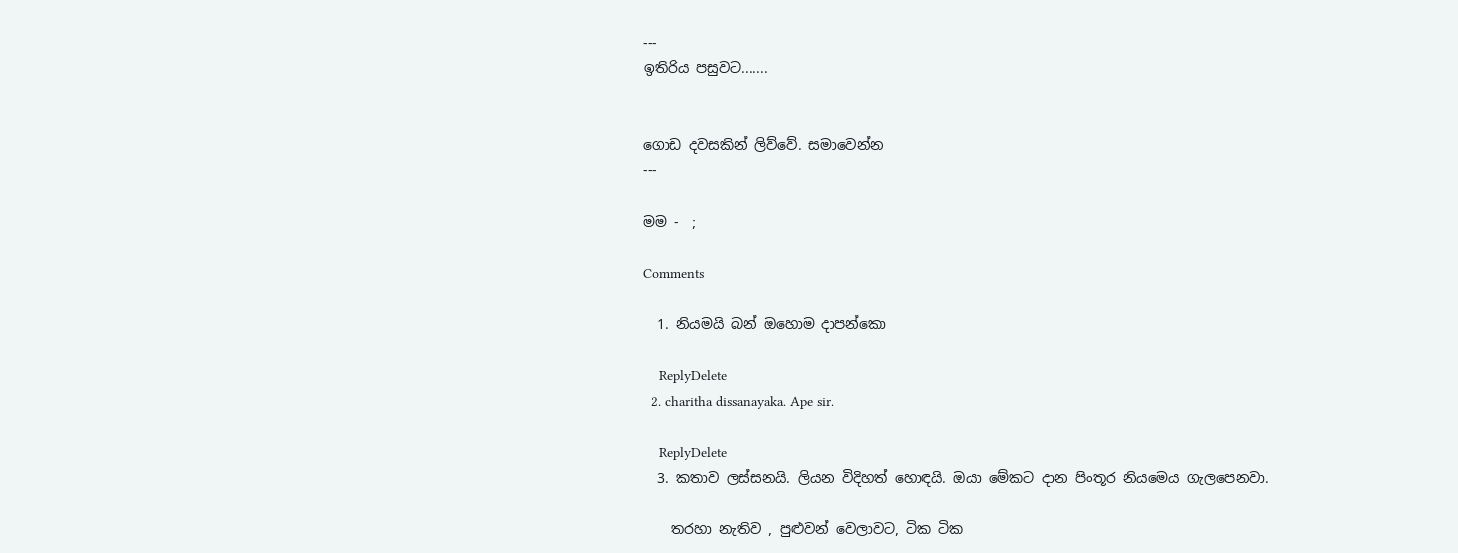---
ඉතිරිය පසුවට.......


ගොඩ දවසකින් ලිව්වේ. සමාවෙන්න
---

මම -  ;

Comments

  1. නියමයි බන් ඔහොම දාපන්කො

    ReplyDelete
  2. charitha dissanayaka. Ape sir.

    ReplyDelete
  3. කතාව ලස්සනයි. ලියන විදිහත් හොඳයි. ඔයා මේකට දාන පිංතූර නියමෙය ගැලපෙනවා.

    තරහා නැතිව , පුළුවන් වෙලාවට, ටික ටික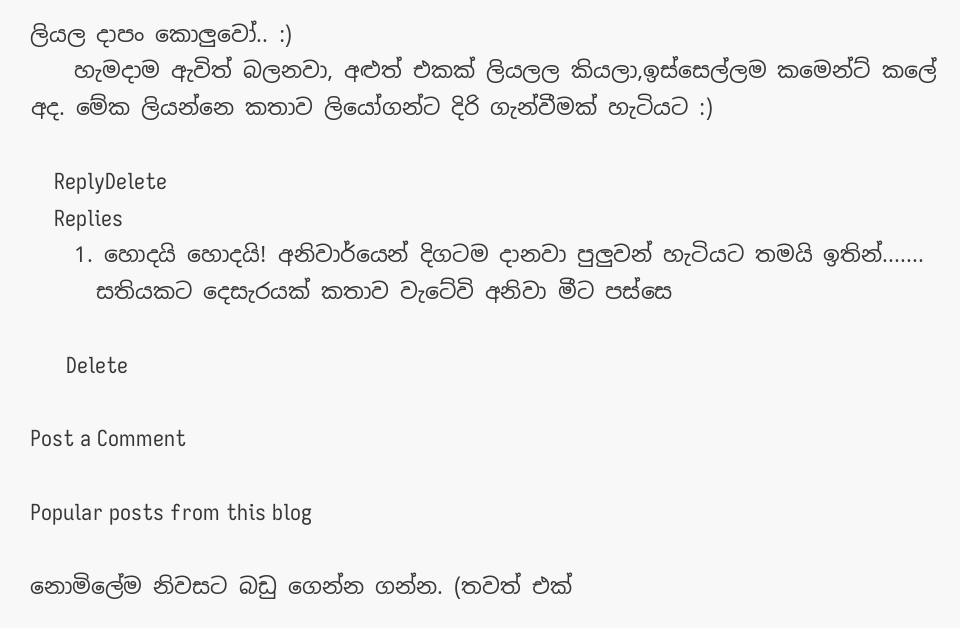ලියල දාපං කොලුවෝ.. :)
    හැමදාම ඇවිත් බලනවා, අළුත් එකක් ලියලල කියලා,ඉස්සෙල්ලම කමෙන්ට් කලේ අද. මේක ලියන්නෙ කතාව ලියෝගන්ට දිරි ගැන්වීමක් හැටියට :)

    ReplyDelete
    Replies
    1. හොදයි හොදයි! අනිවාර්යෙන් දිගටම දානවා පුලුවන් හැටියට තමයි ඉතින්.......
      සතියකට දෙසැරයක් කතාව වැටේවි අනිවා මීට පස්සෙ

      Delete

Post a Comment

Popular posts from this blog

නොමිලේම නිවසට බඩු ගෙන්න ගන්න. (තවත් එක්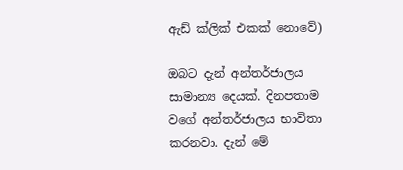ඇඩ් ක්ලික් එකක් නොවේ)

ඔබට දැන් අන්තර්ජාලය සාමාන්‍ය දෙයක්. දිනපතාම වගේ අන්තර්ජාලය භාවිතා කරනවා. දැන් මේ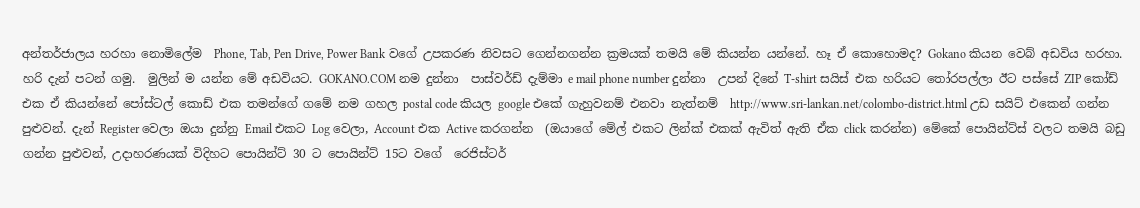අන්තර්ජාලය හරහා නොමිලේම  Phone, Tab, Pen Drive, Power Bank වගේ උපකරණ නිවසට ගෙන්නගන්න ක්‍රමයක් තමයි මේ කියන්න යන්නේ. හෑ ඒ කොහොමද? Gokano කියන වෙබ් අඩවිය හරහා. හරි දැන් පටන් ගමු.  මුලින් ම යන්න මේ අඩවියට. GOKANO.COM නම දුන්නා  පාස්වර්ඩ් දැම්මා e mail phone number දුන්නා  උපන් දිනේ T-shirt සයිස් එක හරියට තෝරපල්ලා ඊට පස්සේ ZIP කෝඩ් එක ඒ කියන්නේ පෝස්ටල් කොඩ් එක තමන්ගේ ගමේ නම ගහල postal code කියල google එකේ ගැහුවනම් එනවා නැත්නම්  http://www.sri-lankan.net/colombo-district.html උඩ සයිට් එකෙන් ගන්න පුළුවන්. දැන් Register වෙලා ඔයා දුන්නු Email එකට Log වෙලා, Account එක Active කරගන්න  (ඔයාගේ මේල් එකට ලින්ක් එකක් ඇවිත් ඇති ඒක click කරන්න) මේකේ පොයින්ට්ස් වලට තමයි බඩු ගන්න පුළුවන්, උදාහරණයක් විදිහට පොයින්ට් 30 ට පොයින්ට් 15ට වගේ  රෙජිස්ටර්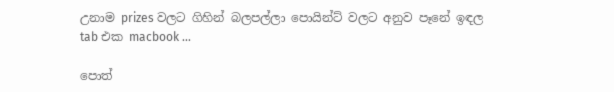උනාම prizes වලට ගිහින් බලපල්ලා පොයින්ට් වලට අනුව පෑනේ ඉඳල tab එක macbook ...

පොත්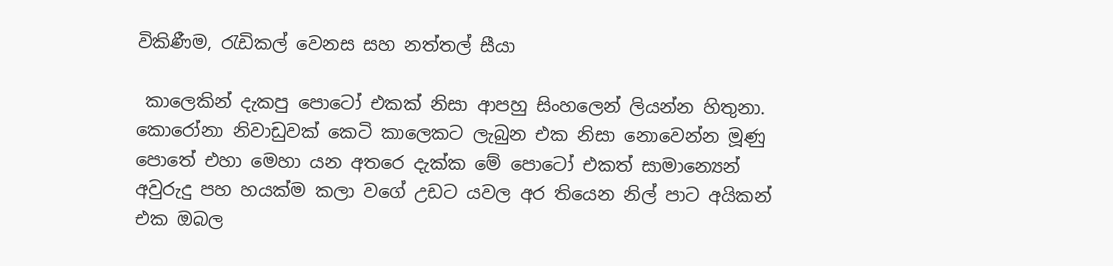විකිණීම, රැඩිකල් වෙනස සහ නත්තල් සීයා

 කාලෙකින් දැකපු පොටෝ එකක් නිසා ආපහු සිංහලෙන් ලියන්න හිතුනා. කොරෝනා නිවාඩුවක් කෙටි කාලෙකට ලැබුන එක නිසා නොවෙන්න මූණු පොතේ එහා මෙහා යන අතරෙ දැක්ක මේ පොටෝ එකත් සාමාන්‍යෙන් අවුරුදු පහ හයක්ම කලා වගේ උඩට යවල අර තියෙන නිල් පාට අයිකන් එක ඔබල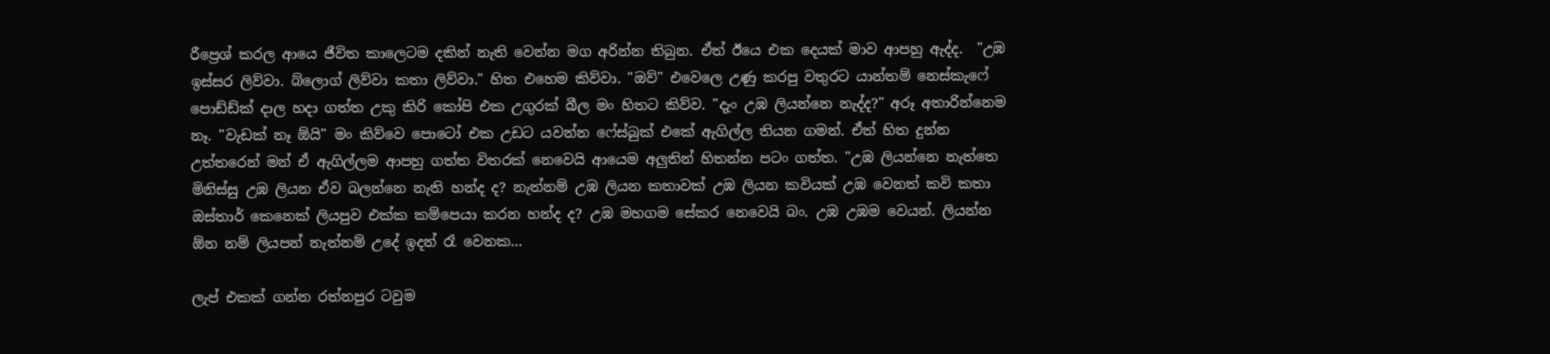රීප්‍රෙශ් කරල ආයෙ ජීවිත කාලෙටම දකින් නැති වෙන්න මග අරින්න තිබුන. ඒත් ඊයෙ එක දෙයක් මාව ආපහු ඇද්ද.  "උඹ ඉස්සර ලිව්වා. බ්ලොග් ලිව්වා කතා ලිව්වා." හිත එහෙම කිව්වා. "ඔව්" එවෙලෙ උණු කරපු වතුරට යාන්තම් නෙස්කැෆේ පොඩ්ඩ්ක් දාල හදා ගත්ත උකු කිරි කෝපි එක උගුරක් බීල මං හිතට කිව්ව. "දැං උඹ ලියන්නෙ නැද්ද?" අරූ අතාරින්නෙම නෑ. "වැඩක් නෑ ඕයි" මං කිව්වෙ පොටෝ එක උඩට යවන්න ෆේස්බුක් එකේ ඇගිල්ල තියන ගමන්. ඒත් හිත දුන්න උත්තරෙන් මන් ඒ ඇගිල්ලම ආපහු ගත්ත විතරක් නෙවෙයි ආයෙම අලුතින් හිතන්න පටං ගත්ත. "උඹ ලියන්නෙ නැත්තෙ මිනිස්සු උඹ ලියන ඒව බලන්නෙ නැති හන්ද ද? නැත්නම් උඹ ලියන කතාවක් උඹ ලියන කවියක් උඹ වෙනත් කවි කතා ඔස්තාර් කෙනෙක් ලියපුව එක්ක කම්පෙයා කරන හන්ද ද? උඹ මහගම සේකර නෙවෙයි බං. උඹ උඹම වෙයන්. ලියන්න ඕන නම් ලියපන් නැත්නම් උදේ ඉදන් රෑ වෙනක...

ලැප් එකක් ගන්න රත්නපුර ටවුම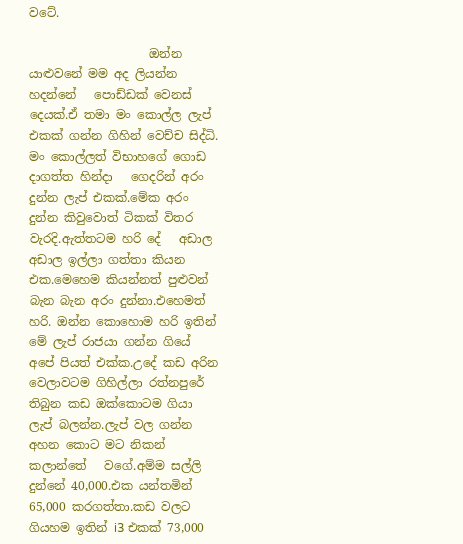වටේ.

                    ඔන්න යාළුවනේ මම අද ලියන්න   හදන්නේ   පොඩ්ඩක් වෙනස් දෙයක්.ඒ තමා මං කොල්ල ලැප් එකක් ගන්න ගිහින් වෙච්ච සිද්ධි.                      මං කොල්ලත් විභාහගේ ගොඩ දාගත්ත හින්දා   ගෙදරින් අරං දුන්න ලැප් එකක්.මේක අරං දුන්න කිවුවොත් ටිකක් විතර වැරදි.ඇත්තටම හරි දේ   අඩාල අඩාල ඉල්ලා ගත්තා කියන එක.මෙහෙම කියන්නත් පුළුවන් බැන බැන අරං දුන්නා.එහෙමත් හරි. ඔන්න කොහොම හරි ඉතින් මේ ලැප් රාජයා ගන්න ගියේ අපේ පියත් එක්ක.උදේ කඩ අරින වෙලාවටම ගිහිල්ලා රත්නපුරේ තිබුන කඩ ඔක්කොටම ගියා ලැප් බලන්න.ලැප් වල ගන්න අහන කොට මට නිකන් කලාන්තේ   වගේ.අම්ම සල්ලි දුන්නේ 40,000.එක යන්තමින් 65,000 කරගත්තා.කඩ වලට ගියහම ඉතින් i3 එකක් 73,000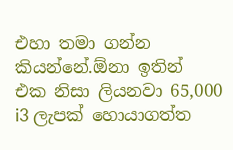එහා තමා ගන්න කියන්නේ.ඕනා ඉතින්   එක නිසා ලියනවා 65,000 i3 ලැපක් හොයාගත්ත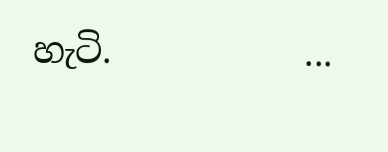හැටි.           ...